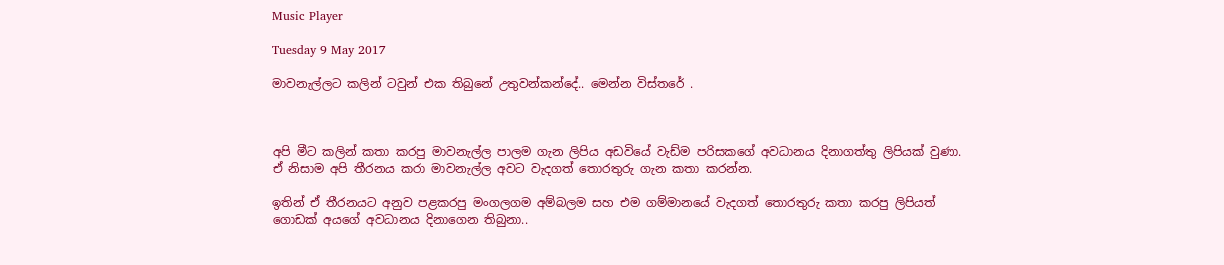Music Player

Tuesday 9 May 2017

මාවනැල්ලට කලින් ටවුන් එක තිබුනේ උතුවන්කන්දේ.. මෙන්න විස්තරේ .



අපි මීට කලින් කතා කරපු මාවනැල්ල පාලම ගැන ලිපිය අඩවියේ වැඩ්ම පරිසකගේ අවධානය දිනාගත්තු ලිපියක් වුණා. ඒ නිසාම අපි තීරනය කරා මාවනැල්ල අවට වැදගත් තොරතුරු ගැන කතා කරන්න.

ඉතින් ඒ තීරනයට අනුව පළකරපු මංගලගම අම්බලම සහ එම ගම්මානයේ වැදගත් තොරතුරු කතා කරපු ලිපියත් ගොඩක් අයගේ අවධානය දිනාගෙන තිබුනා..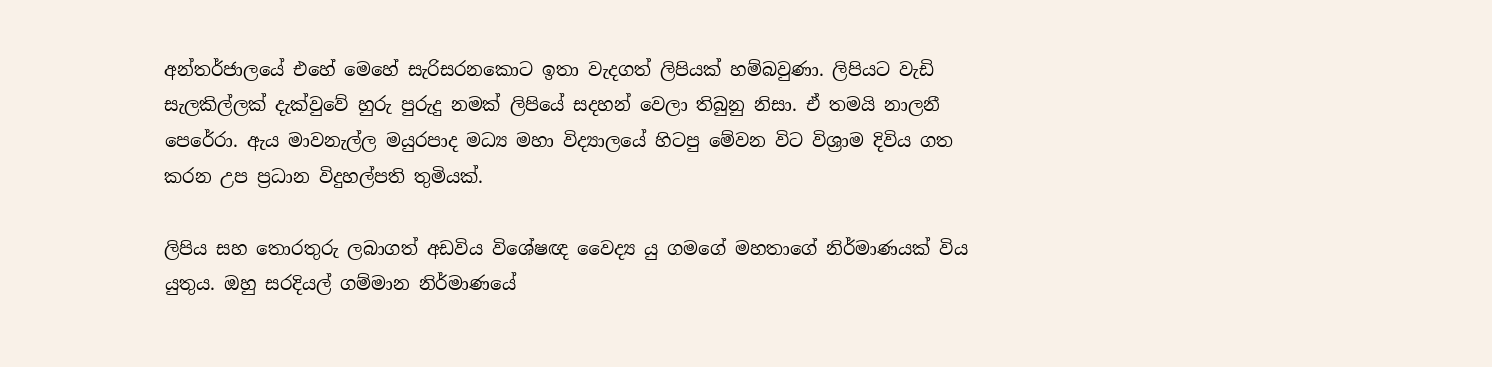අන්තර්ජාලයේ එහේ මෙහේ සැරිසරනකොට ඉතා වැදගත් ලිපියක් හම්බවුණා. ලිපියට වැඩි සැලකිල්ලක් දැක්වුවේ හුරු පුරුදු නමක් ලිපියේ සදහන් වෙලා තිබුනු නිසා. ඒ තමයි නාලනී පෙරේරා. ඇය මාවනැල්ල මයුරපාද මධ්‍ය මහා විද්‍යාලයේ හිටපු මේවන විට විශ්‍රාම දිවිය ගත කරන උප ප්‍රධාන විදුහල්පති තුමියක්.

ලිපිය සහ තොරතුරු ලබාගත් අඩවිය විශේෂඥ වෛද්‍ය යු ගමගේ මහතාගේ නිර්මාණයක් විය යුතුය. ඔහු සරදියල් ගම්මාන නිර්මාණයේ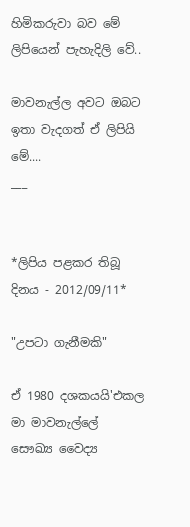හිමිකරුවා බව මේ ලිපියෙන් පැහැදිලි වේ..

මාවනැල්ල අවට ඔබට ඉතා වැදගත් ඒ ලිපියි මේ....
___


*ලිපිය පළකර තිබූ දිනය - 2012/09/11*

"උපටා ගැනීමකි"

ඒ 1980 දශකයයි'එකල මා මාවනැල්ලේ සෞඛ්‍ය වෛද්‍ය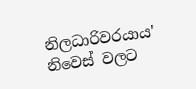නිලධාරිවරයාය' නිවෙස් වලට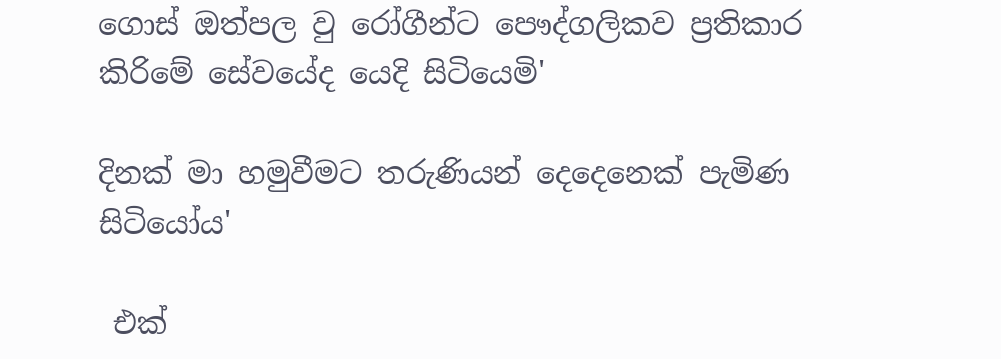ගොස් ඔත්පල වු රෝගීන්ට පෞද්ගලිකව ප්‍රතිකාර කිරිමේ සේවයේද යෙදි සිටියෙමි'

දිනක් මා හමුවීමට තරුණියන් දෙදෙනෙක් පැමිණ සිටියෝය'

 එක්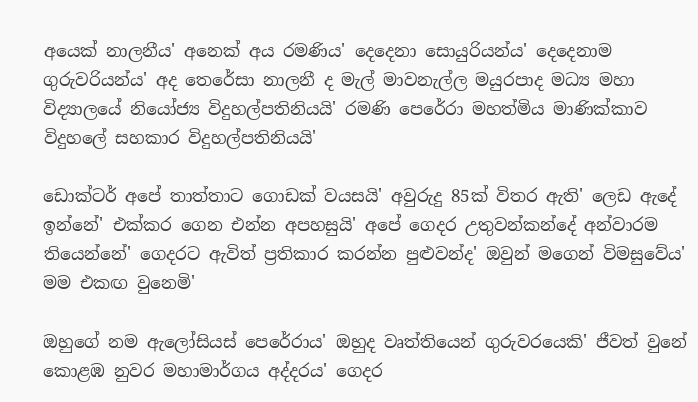අයෙක් නාලනීය' අනෙක් අය රමණිය' දෙදෙනා සොයුරියන්ය' දෙදෙනාම ගුරුවරියන්ය' අද තෙරේසා නාලනී ද මැල් මාවනැල්ල මයුරපාද මධ්‍ය මහා විද්‍යාලයේ නියෝජ්‍ය විදුහල්පතිනියයි' රමණි පෙරේරා මහත්මිය මාණික්කාව විදුහලේ සහකාර විදුහල්පතිනියයි'

ඩොක්ටර් අපේ තාත්තාට ගොඩක් වයසයි' අවුරුදු 85ක් විතර ඇති' ලෙඩ ඇදේ ඉන්නේ' එක්කර ගෙන එන්න අපහසුයි' අපේ ගෙදර උතුවන්කන්දේ අන්වාරම තියෙන්නේ' ගෙදරට ඇවිත් ප්‍රතිකාර කරන්න පුළුවන්ද' ඔවුන් මගෙන් විමසුවේය' මම එකඟ වුනෙමි'

ඔහුගේ නම ඇලෝසියස් පෙරේරාය' ඔහුද වෘත්තියෙන් ගුරුවරයෙකි' ජීවත් වුනේ කොළඹ නුවර මහාමාර්ගය අද්දරය' ගෙදර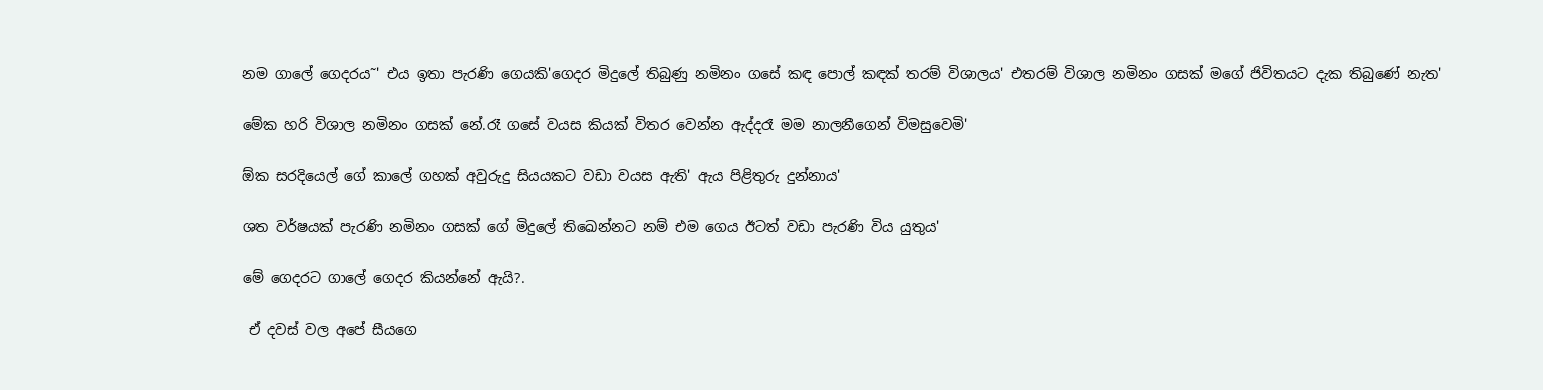නම ගාලේ ගෙදරය˜' එය ඉතා පැරණි ගෙයකි'ගෙදර මිදුලේ තිබුණු නමිනං ගසේ කඳ පොල් කඳක් තරම් විශාලය' එතරම් විශාල නමිනං ගසක් මගේ ජිවිතයට දැක තිබුණේ නැත'

මේක හරි විශාල නමිනං ගසක් නේ.රෑ ගසේ වයස කියක් විතර වෙන්න ඇද්දරෑ මම නාලනීගෙන් විමසුවෙමි'

ඕක සරදියෙල් ගේ කාලේ ගහක් අවුරුදු සියයකට වඩා වයස ඇති' ඇය පිළිතුරු දුන්නාය'

ශත වර්ෂයක් පැරණි නමිනං ගසක් ගේ මිදුලේ තිඛෙන්නට නම් එම ගෙය ඊටත් වඩා පැරණි විය යුතුය'

මේ ගෙදරට ගාලේ ගෙදර කියන්නේ ඇයි?.

 ඒ දවස් වල අපේ සීයගෙ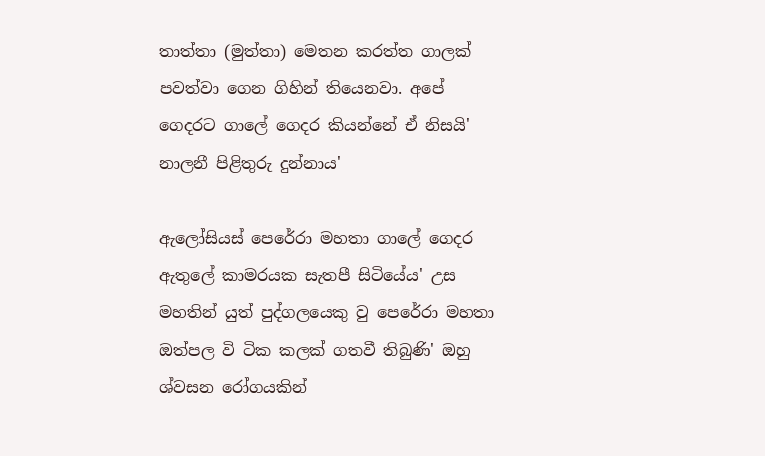තාත්තා (මුත්තා) මෙතන කරත්ත ගාලක් පවත්වා ගෙන ගිහින් තියෙනවා. අපේ ගෙදරට ගාලේ ගෙදර කියන්නේ ඒ නිසයි' නාලනී පිළිතුරු දුන්නාය'

ඇලෝසියස් පෙරේරා මහතා ගාලේ ගෙදර ඇතුලේ කාමරයක සැතපී සිටියේය' උස මහතින් යුත් පුද්ගලයෙකු වු පෙරේරා මහතා ඔත්පල වි ටික කලක් ගතවී තිබුණි' ඔහු ශ්වසන රෝගයකින්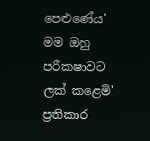පෙළුණේය' මම ඔහු පරීක‍ෂාවට ලක් කළෙමි' ප්‍රතිකාර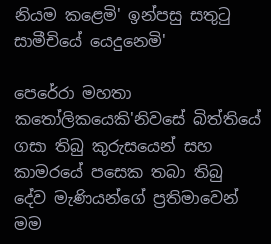නියම කළෙමි' ඉන්පසු සතුටු සාමීචියේ යෙදුනෙමි'

පෙරේරා මහතා කතෝලිකයෙකි'නිවසේ බිත්තියේ ගසා තිබු කුරුසයෙන් සහ කාමරයේ පසෙක තබා තිබු දේව මැණියන්ගේ ප්‍රතිමාවෙන්  මම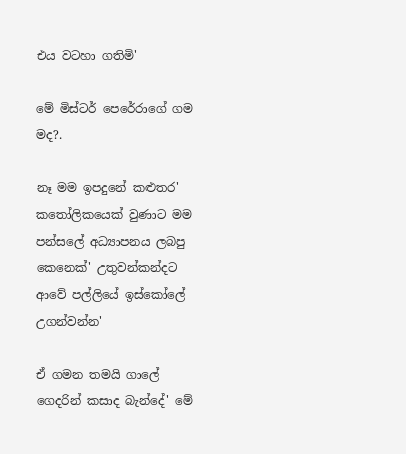එය වටහා ගතිමි'

මේ මිස්ටර් පෙරේරාගේ ගම මද?.

නෑ මම ඉපදුනේ කළුතර' කතෝලිකයෙක් වුණාට මම පන්සලේ අධ්‍යාපනය ලබපු කෙනෙක්' උතුවන්කන්දට ආවේ පල්ලියේ ඉස්කෝලේ උගන්වන්න'

ඒ ගමන තමයි ගාලේ ගෙදරින් කසාද බැන්දේ' මේ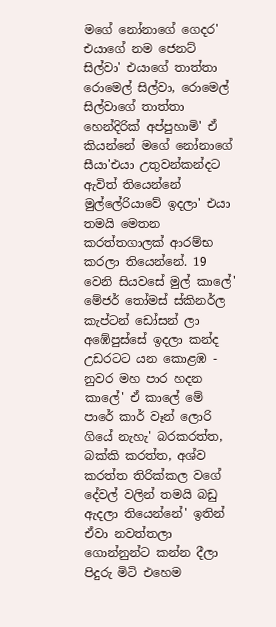මගේ නෝනාගේ ගෙදර' එයාගේ නම ජෙනට් සිල්වා' එයාගේ තාත්තා රොමෙල් සිල්වා, රොමෙල් සිල්වාගේ තාත්තා හෙන්දිරික් අප්පුහාමි' ඒ කියන්නේ මගේ නෝනාගේ සීයා'එයා උතුවන්කන්දට ඇවිත් තියෙන්නේ මුල්ලේරියාවේ ඉදලා' එයා තමයි මෙතන කරත්තගාලක් ආරම්භ කරලා තියෙන්නේ. 19 වෙනි සියවසේ මුල් කාලේ' මේජර් තෝමස් ස්කිනර්ල කැප්ටන් ඩෝසන් ලා අඹේපුස්සේ ඉදලා කන්ද උඩරටට යන කොළඹ - නුවර මහ පාර හදන කාලේ' ඒ කාලේ මේ පාරේ කාර් වෑන් ලොරි ගියේ නැහැ' බරකරත්ත, බක්කි කරත්ත, අශ්ව කරත්ත තිරික්කල වගේ දේවල් වලින් තමයි බඩු ඇදලා තියෙන්නේ' ඉතින් ඒවා නවත්තලා ගොන්නුන්ට කන්න දීලා පිදුරු මිටි එහෙම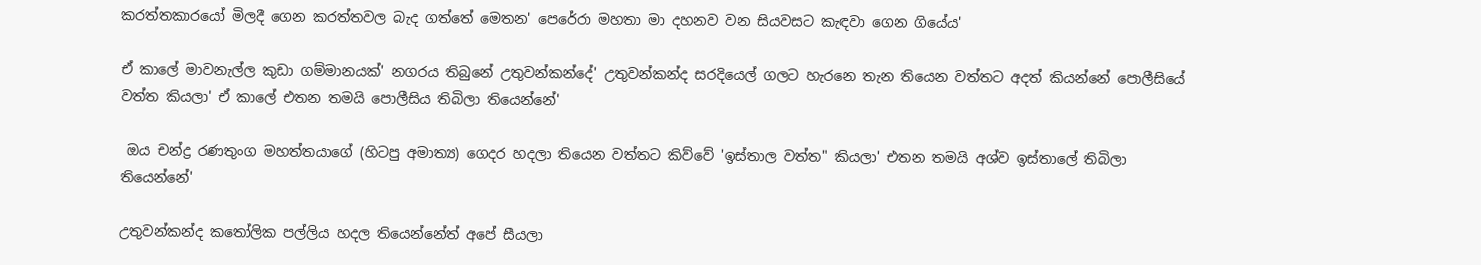කරත්තකාරයෝ මිලදී ගෙන කරත්තවල බැද ගත්තේ මෙතන' පෙරේරා මහතා මා දහනව වන සියවසට කැඳවා ගෙන ගියේය'

ඒ කාලේ මාවනැල්ල කුඩා ගම්මානයක්' නගරය තිබුනේ උතුවන්කන්දේ' උතුවන්කන්ද සරදියෙල් ගලට හැරනෙ තැන තියෙන වත්තට අදත් කියන්නේ පොලීසියේ වත්ත කියලා' ඒ කාලේ එතන තමයි පොලීසිය තිබිලා තියෙන්නේ'

 ඔය චන්ද්‍ර රණතුංග මහත්තයාගේ (හිටපු අමාත්‍ය) ගෙදර හදලා තියෙන වත්තට කිව්වේ 'ඉස්තාල වත්ත" කියලා' එතන තමයි අශ්ව ඉස්තාලේ තිබිලා තියෙන්නේ'

උතුවන්කන්ද කතෝලික පල්ලිය හදල තියෙන්නේත් අපේ සීයලා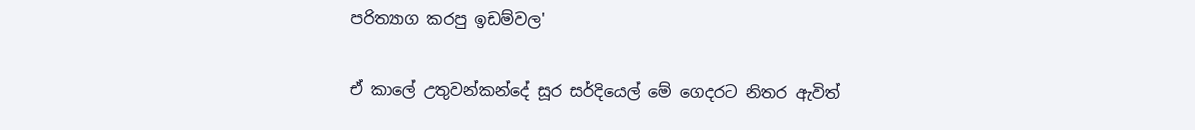පරිත්‍යාග කරපු ඉඩම්වල'

ඒ කාලේ උතුවන්කන්දේ සූර සර්දියෙල් මේ ගෙදරට නිතර ඇවිත්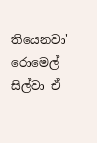තියෙනවා' රොමෙල් සිල්වා ඒ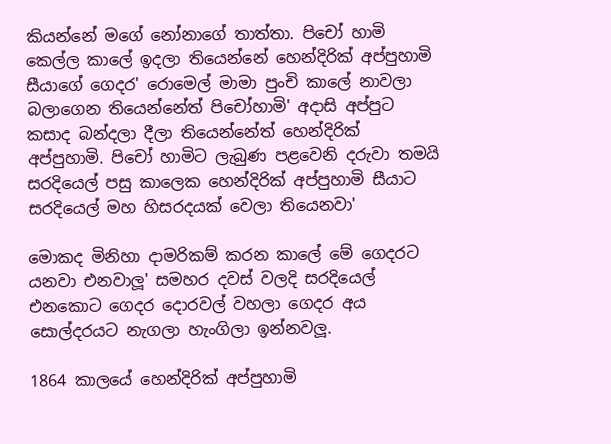කියන්නේ මගේ නෝනාගේ තාත්තා. පිචෝ හාමි කෙල්ල කාලේ ඉදලා තියෙන්නේ හෙන්දිරික් අප්පුහාමි සීයාගේ ගෙදර' රොමෙල් මාමා පුංචි කාලේ නාවලා බලාගෙන තියෙන්නේත් පිචෝහාමි' අදාසි අප්පුට කසාද බන්දලා දීලා තියෙන්නේත් හෙන්දිරික් අප්පුහාමි. පිචෝ හාමිට ලැබුණ පළවෙනි දරුවා තමයි සරදියෙල් පසු කාලෙක හෙන්දිරික් අප්පුහාමි සීයාට සරදියෙල් මහ හිසරදයක් වෙලා තියෙනවා'

මොකද මිනිහා දාමරිකම් කරන කාලේ මේ ගෙදරට යනවා එනවාලූ' සමහර දවස් වලදි සරදියෙල් එනකොට ගෙදර දොරවල් වහලා ගෙදර අය සොල්දරයට නැගලා හැංගිලා ඉන්නවලූ.

1864 කාලයේ හෙන්දිරික් අප්පුහාමි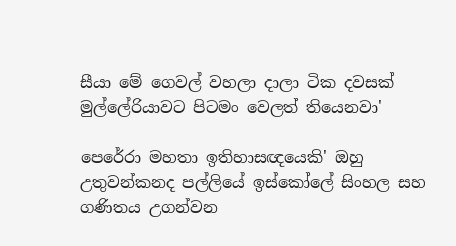සීයා මේ ගෙවල් වහලා දාලා ටික දවසක් මුල්ලේරියාවට පිටමං වෙලත් තියෙනවා'

පෙරේරා මහතා ඉතිහාසඥයෙකි' ඔහු උතුවන්කනද පල්ලියේ ඉස්කෝලේ සිංහල සහ ගණිතය උගන්වන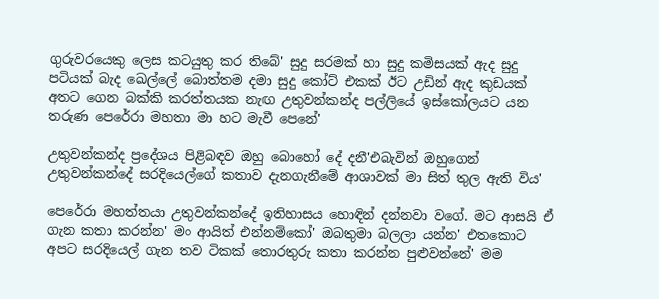ගුරුවරයෙකු ලෙස කටයුතු කර තිබේ' සුදු සරමක් හා සුදු කමිසයක් ඇද සුදු පටියක් බැද ඛෙල්ලේ බොත්තම දමා සුදු කෝට් එකක් ඊට උඩින් ඇද කුඩයක් අතට ගෙන බක්කි කරත්තයක නැඟ උතුවන්කන්ද පල්ලියේ ඉස්කෝලයට යන තරුණ පෙරේරා මහතා මා හට මැවී පෙනේ'

උතුවන්කන්ද ප්‍රදේශය පිළිබඳව ඔහු බොහෝ දේ දනී'එබැවින් ඔහුගෙන් උතුවන්කන්දේ සරදියෙල්ගේ කතාව දැනගැනීමේ ආශාවක් මා සිත් තුල ඇති විය'

පෙරේරා මහත්තයා උතුවන්කන්දේ ඉතිහාසය හොඳින් දන්නවා වගේ. මට ආසයි ඒ ගැන කතා කරන්න' මං ආයිත් එන්නම්කෝ' ඔබතුමා බලලා යන්න' එතකොට අපට සරදියෙල් ගැන තව ටිකක් තොරතුරු කතා කරන්න පුළුවන්නේ' මම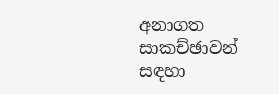අනාගත සාකච්ඡාවන් සඳහා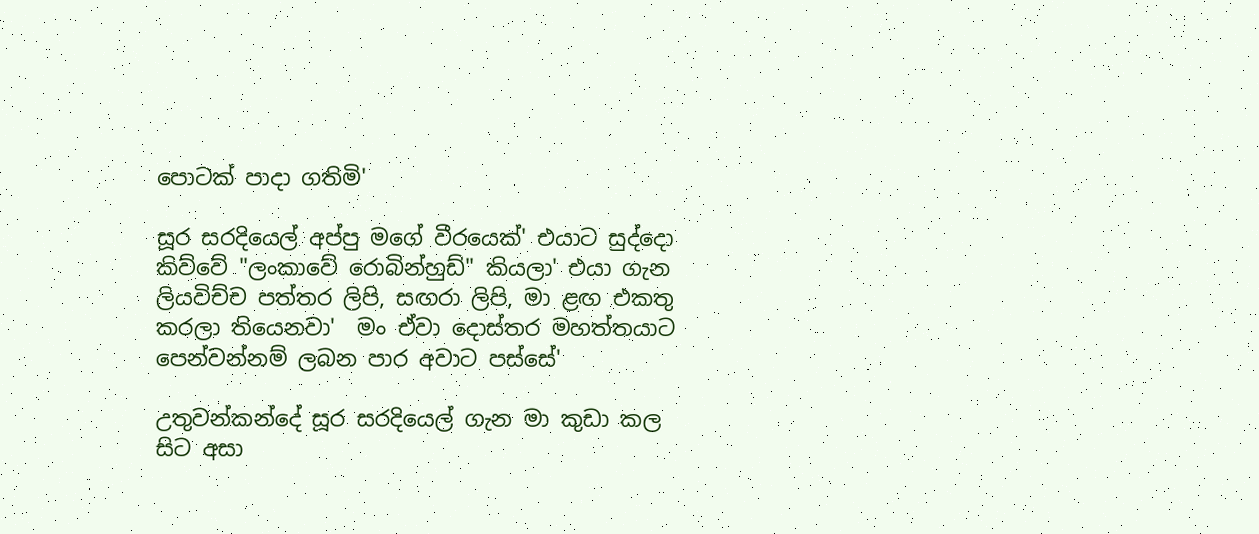පොටක් පාදා ගතිමි'

සූර සරදියෙල් අප්පු මගේ වීරයෙක්' එයාට සුද්දො කිව්වේ "ලංකාවේ රොබින්හුඩ්" කියලා' එයා ගැන ලියවිච්ච පත්තර ලිපි, සඟරා ලිපි, මා ළඟ එකතු කරලා තියෙනවා'  මං ඒවා දොස්තර මහත්තයාට පෙන්වන්නම් ලබන පාර අවාට පස්සේ'

උතුවන්කන්දේ සූර සරදියෙල් ගැන මා කුඩා කල සිට අසා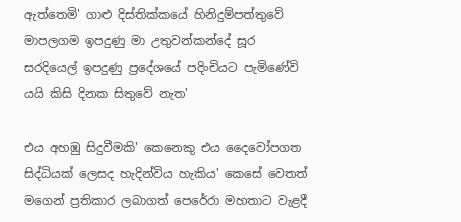ඇත්තෙමි' ගාළු දිස්තික්කයේ හිනිදුම්පත්තුවේ මාපලගම ඉපදුණු මා උතුවන්කන්දේ සූර සරදියෙල් ඉපදුණු ප්‍රදේශයේ පදිංචියට පැමිණේවි යයි කිසි දිනක සිතුවේ නැත'

එය අහඹු සිදුවීමකි' කෙනෙකු එය දෛවෝපගත සිද්ධියක් ලෙසද හැදින්විය හැකිය' කෙසේ වෙතත් මගෙන් ප්‍රතිකාර ලබාගත් පෙරේරා මහතාට වැළදී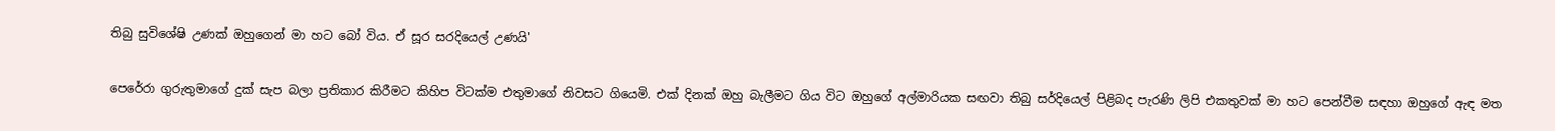තිබු සුවිශේෂි උණක් ඔහුගෙන් මා හට බෝ විය. ඒ සූර සරදියෙල් උණයි'

පෙරේරා ගුරුතුමාගේ දුක් සැප බලා ප්‍රතිකාර කිරීමට කිහිප විටක්ම එතුමාගේ නිවසට ගියෙමි. එක් දිනක් ඔහු බැලීමට ගිය විට ඔහුගේ අල්මාරියක සඟවා තිබු සර්දියෙල් පිළිබද පැරණි ලිපි එකතුවක් මා හට පෙන්වීම සඳහා ඔහුගේ ඇඳ මත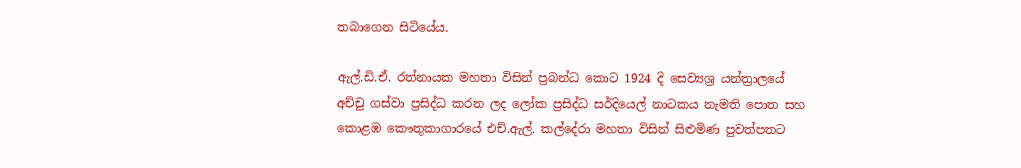තබාගෙන සිටියේය.

ඇල්.ඩි.ඒ. රත්නායක මහතා විසින් ප්‍රබන්ධ කොට 1924 දි සෙව්‍යශ්‍ර යන්ත්‍රාලයේ අච්චු ගස්වා ප්‍රසිද්ධ කරන ලද ලෝක ප්‍රසිද්ධ සර්දියෙල් නාටකය නැමති පොත සහ කොළඹ කෞතුකාගාරයේ එච්.ඇල්. කල්දේරා මහතා විසින් සිළුමිණ පුවත්පතට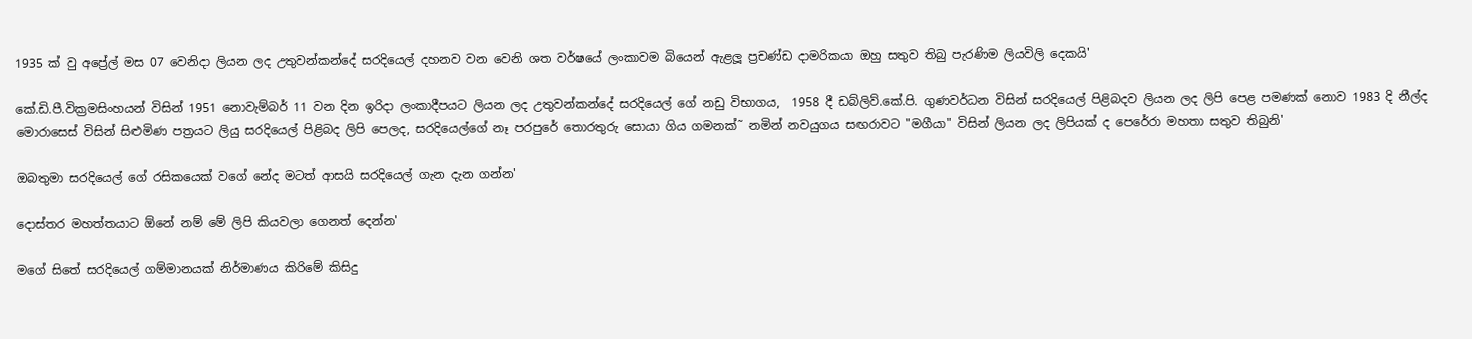1935 ක් වු අප්‍රේල් මස 07 වෙනිදා ලියන ලද උතුවන්කන්දේ සරදියෙල් දහනව වන වෙනි ශත වර්ෂයේ ලංකාවම බියෙන් ඇළලූ ප්‍රචණ්ඩ දාමරිකයා ඔහු සතුව තිබු පැරණිම ලියවිලි දෙකයි'

කේ.ඩි.පී.වික්‍රමසිංහයන් විසින් 1951 නොවැම්බර් 11 වන දින ඉරිදා ලංකාදීපයට ලියන ලද උතුවන්කන්දේ සරදියෙල් ගේ නඩු විභාගය,  1958 දී ඩබ්ලිව්.කේ.පි. ගුණවර්ධන විසින් සරදියෙල් පිළිබදව ලියන ලද ලිපි පෙළ පමණක් නොව 1983 දි නීල්ද මොරාසෙස් විසින් සිළුමිණ පත්‍රයට ලියු සරදියෙල් පිළිබද ලිපි පෙලද, සරදියෙල්ගේ නෑ පරපුරේ තොරතුරු සොයා ගිය ගමනක්˜ නමින් නවයුගය සඟරාවට "මගීයා" විසින් ලියන ලද ලිපියක් ද පෙරේරා මහතා සතුව තිබුනි'

ඔබතුමා සරදියෙල් ගේ රසිකයෙක් වගේ නේද මටත් ආසයි සරදියෙල් ගැන දැන ගන්න'

දොස්තර මහත්තයාට ඕනේ නම් මේ ලිපි කියවලා ගෙනත් දෙන්න'

මගේ සිතේ සරදියෙල් ගම්මානයක් නිර්මාණය කිරිමේ කිසිදු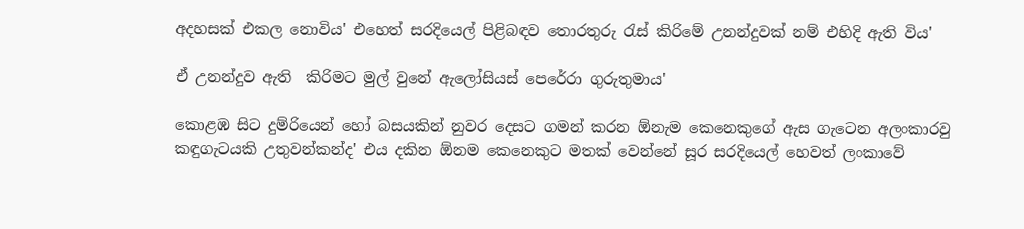අදහසක් එකල නොවිය' එහෙත් සරදියෙල් පිළිබඳව තොරතුරු රැස් කිරිමේ උනන්දුවක් නම් එහිදි ඇති විය'

ඒ උනන්දුව ඇති  කිරිමට මුල් වුනේ ඇලෝසියස් පෙරේරා ගුරුතුමාය'

කොළඹ සිට දුම්රියෙන් හෝ බසයකින් නුවර දෙසට ගමන් කරන ඕනැම කෙනෙකුගේ ඇස ගැටෙන අලංකාරවු කඳුගැටයකි උතුවන්කන්ද' එය දකින ඕනම කෙනෙකුට මතක් වෙන්නේ සූර සරදියෙල් හෙවත් ලංකාවේ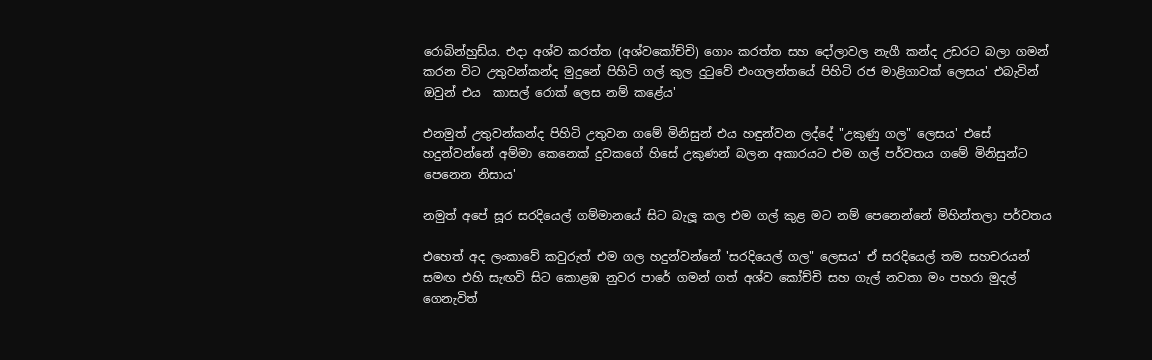රොබින්හුඩ්ය. එදා අශ්ව කරත්ත (අශ්වකෝච්චි) ගොං කරත්ත සහ දෝලාවල නැගී කන්ද උඩරට බලා ගමන් කරන විට උතුවන්කන්ද මුදුනේ පිහිටි ගල් කුල දුටුවේ එංගලන්තයේ පිහිටි රජ මාළිගාවක් ලෙසය' එබැවින් ඔවුන් එය  කාසල් රොක් ලෙස නම් කළේය'

එනමුත් උතුවන්කන්ද පිහිටි උතුවන ගමේ මිනිසුන් එය හඳුන්වන ලද්දේ "උකුණු ගල" ලෙසය' එසේ හදුන්වන්නේ අම්මා කෙනෙක් දුවකගේ හිසේ උකුණන් බලන අකාරයට එම ගල් පර්වතය ගමේ මිනිසුන්ට පෙනෙන නිසාය'

නමුත් අපේ සූර සරදියෙල් ගම්මානයේ සිට බැලූ කල එම ගල් කුළ මට නම් පෙනෙන්නේ මිහින්තලා පර්වතය

එහෙත් අද ලංකාවේ කවුරුත් එම ගල හදුන්වන්නේ 'සරදියෙල් ගල" ලෙසය' ඒ සරදියෙල් තම සහචරයන් සමඟ එහි සැඟවි සිට කොළඹ නුවර පාරේ ගමන් ගත් අශ්ව කෝච්චි සහ ගැල් නවතා මං පහරා මුදල් ගෙනැවිත්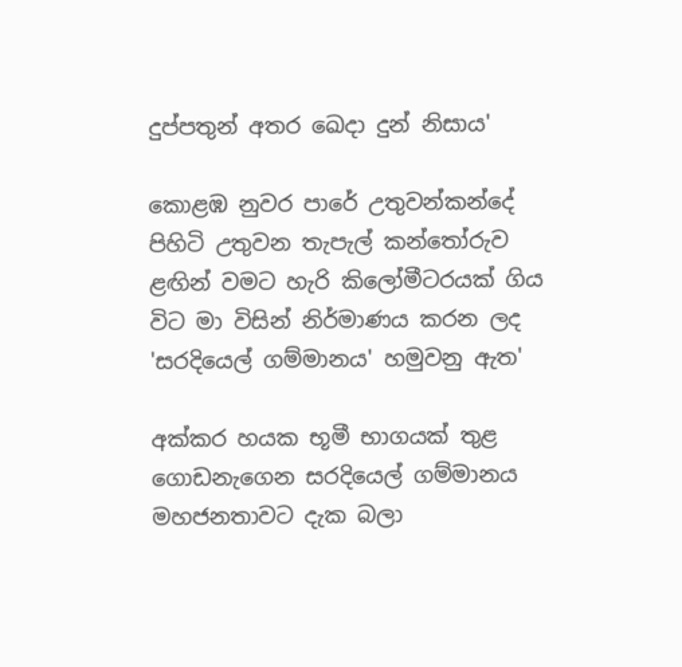දුප්පතුන් අතර ඛෙදා දුන් නිසාය'

කොළඹ නුවර පාරේ උතුවන්කන්දේ පිහිටි උතුවන තැපැල් කන්තෝරුව ළඟින් වමට හැරි කිලෝමීටරයක් ගිය විට මා විසින් නිර්මාණය කරන ලද 'සරදියෙල් ගම්මානය' හමුවනු ඇත'

අක්කර හයක භූමී භාගයක් තුළ ගොඩනැගෙන සරදියෙල් ගම්මානය මහජනතාවට දැක බලා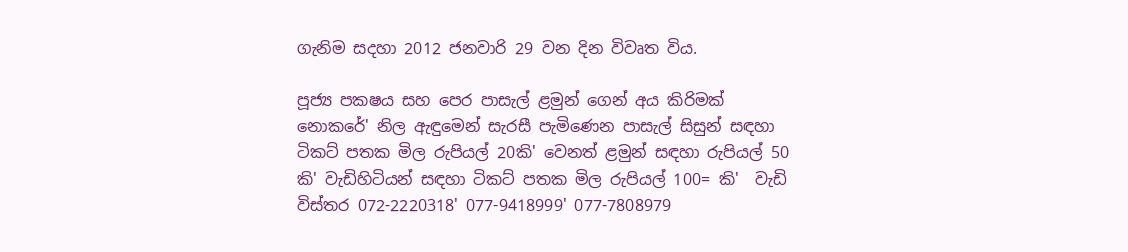ගැනිම සදහා 2012 ජනවාරි 29 වන දින විවෘත විය.

පූජ්‍ය පක‍ෂය සහ පෙර පාසැල් ළමුන් ගෙන් අය කිරිමක් නොකරේ' නිල ඇඳුමෙන් සැරසී පැමිණෙන පාසැල් සිසුන් සඳහා ටිකට් පතක මිල රුපියල් 20කි' වෙනත් ළමුන් සඳහා රුපියල් 50 කි' වැඩිහිටියන් සඳහා ටිකට් පතක මිල රුපියල් 100= කි'  වැඩි විස්තර 072-2220318' 077-9418999' 077-7808979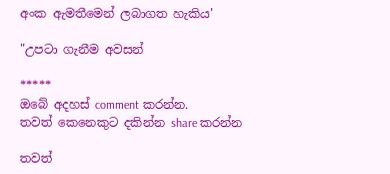අංක ඇමතීමෙන් ලබාගත හැකිය'

"උපටා ගැනීම අවසන්

*****
ඔබේ අදහස් comment කරන්න.
තවත් කෙනෙකුට දකින්න share කරන්න

තවත්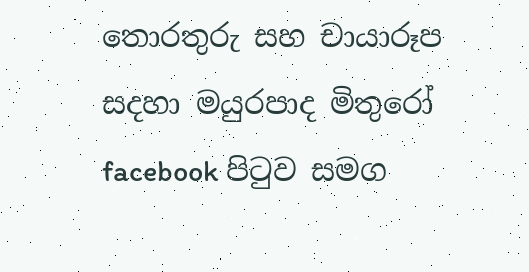තොරතුරු සහ චායාරූප සදහා මයුරපාද මිතුරෝ facebook පිටුව සමග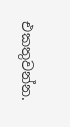එකතුවන්න.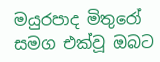මයුරපාද මිතුරෝ සමග එක්වූ ඔබට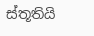ස්තූතියි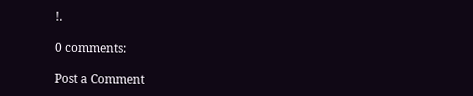!.

0 comments:

Post a Comment